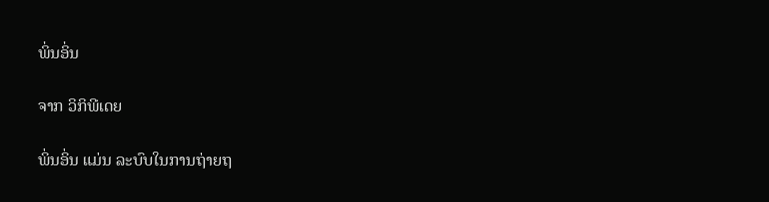ພິ່ນອິ່ນ

ຈາກ ວິກິພີເດຍ

ພິ່ນອິ່ນ ແມ່ນ ລະບົບໃນການຖ່າຍຖ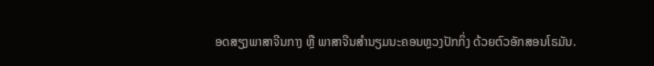ອດສຽງພາສາຈີນກາງ ຫຼື ພາສາຈີນສຳນຽມນະຄອນຫຼວງປັກກິ່ງ ດ້ວຍຕົວອັກສອນໂຣມັນ.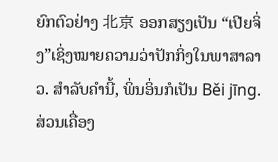ຍົກຕົວຢ່າງ 北京 ອອກສຽງເປັນ “ເປີຍຈິ່ງ”ເຊິ່ງໝາຍຄວາມວ່າປັກກິ່ງໃນພາສາລາວ. ສຳລັບຄຳນີ້, ພິ່ນອິ່ນກໍເປັນ Běi jīng. ສ່ວນເຄື່ອງ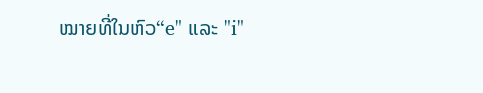ໝາຍທີ່ໃນຫົວ“e" ແລະ "i"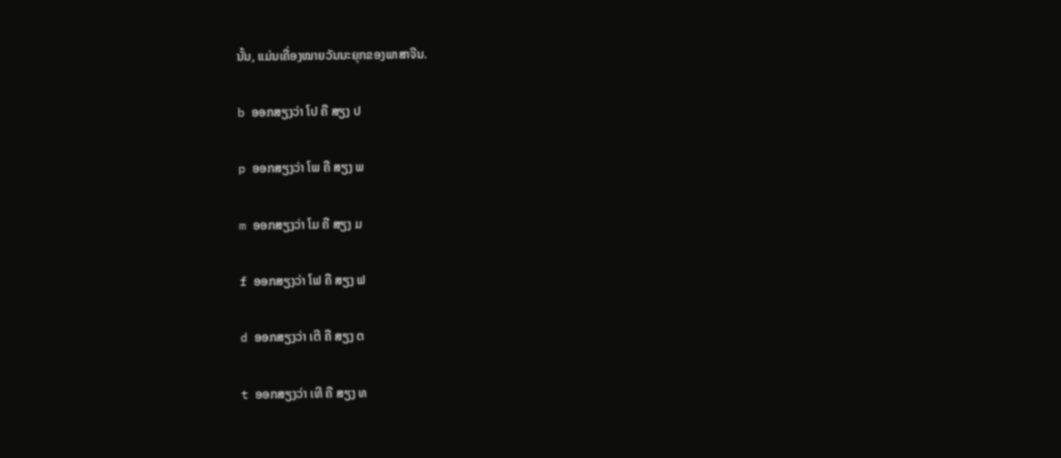ນັ້ນ, ແມ່ນເຄື່ອງໝາຍວັນນະຍຸກຂອງພາສາຈີນ.

b ອອກສຽງວ່າ ໂປ ຄື ສຽງ ປ

p ອອກສຽງວ່າ ໂພ ຄື ສຽງ ພ

m ອອກສຽງວ່າ ໂມ ຄື ສຽງ ມ

f ອອກສຽງວ່າ ໂຟ ຄື ສຽງ ຟ

d ອອກສຽງວ່າ ເຕີ ຄື ສຽງ ຕ

t ອອກສຽງວ່າ ເທີ ຄື ສຽງ ທ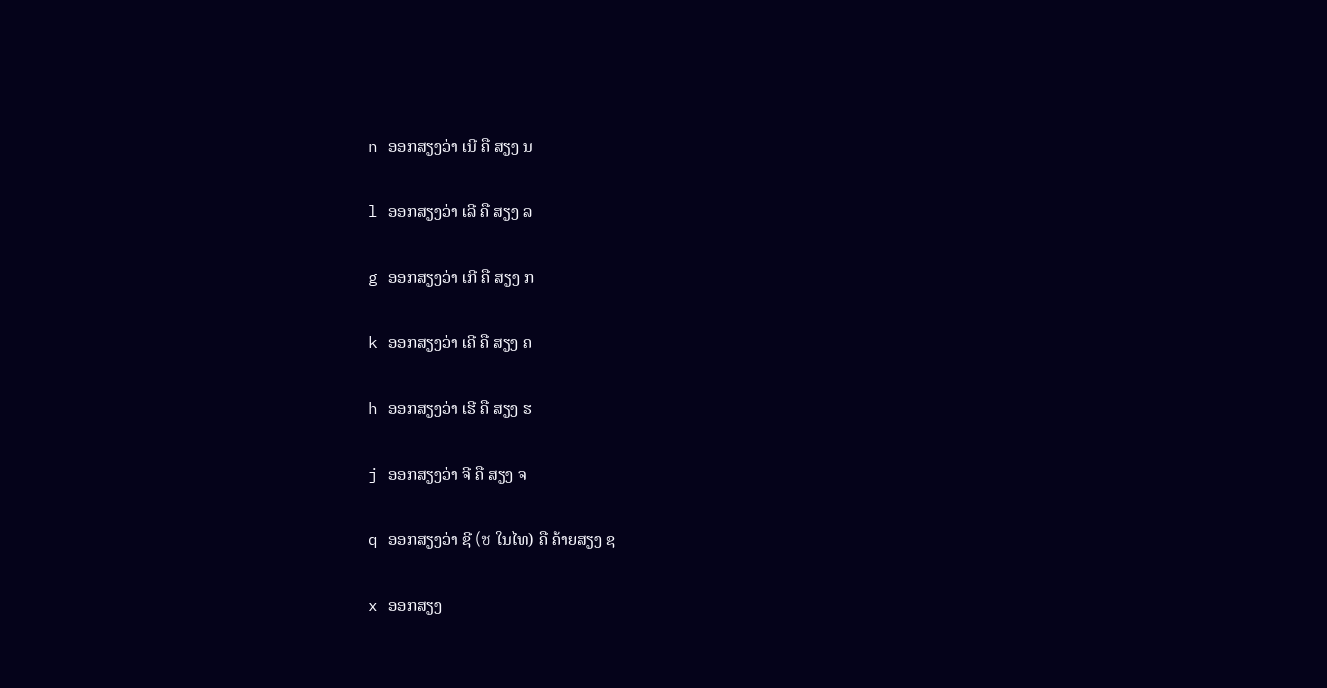n ອອກສຽງວ່າ ເນີ ຄື ສຽງ ນ

l ອອກສຽງວ່າ ເລີ ຄື ສຽງ ລ

g ອອກສຽງວ່າ ເກີ ຄື ສຽງ ກ

k ອອກສຽງວ່າ ເຄີ ຄື ສຽງ ຄ

h ອອກສຽງວ່າ ເຮີ ຄື ສຽງ ຮ

j ອອກສຽງວ່າ ຈີ ຄື ສຽງ ຈ

q ອອກສຽງວ່າ ຊີ (ช ໃນໄທ) ຄື ຄ້າຍສຽງ ຊ

x ອອກສຽງ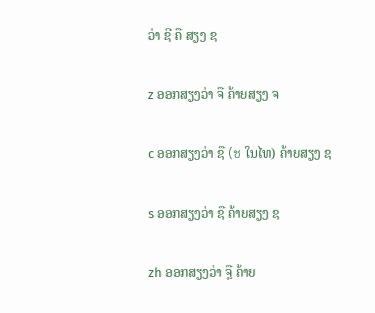ວ່າ ຊີ ຄື ສຽງ ຊ

z ອອກສຽງວ່າ ຈື ຄ້າຍສຽງ ຈ

c ອອກສຽງວ່າ ຊື (ช ໃນໄທ) ຄ້າຍສຽງ ຊ

s ອອກສຽງວ່າ ຊື ຄ້າຍສຽງ ຊ

zh ອອກສຽງວ່າ ຈຼື ຄ້າຍ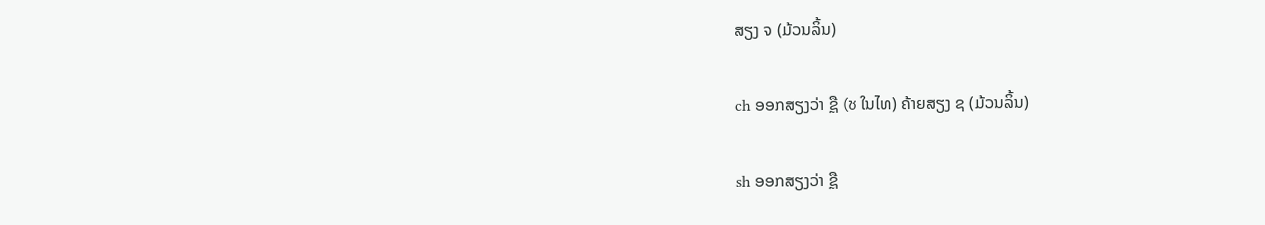ສຽງ ຈ (ມ້ວນລິ້ນ)

ch ອອກສຽງວ່າ ຊຼື (ช ໃນໄທ) ຄ້າຍສຽງ ຊ (ມ້ວນລິ້ນ)

sh ອອກສຽງວ່າ ຊຼື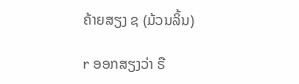ຄ້າຍສຽງ ຊ (ມ້ວນລິ້ນ)

r ອອກສຽງວ່າ ຣື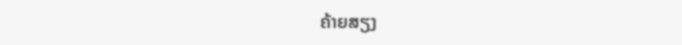ຄ້າຍສຽງ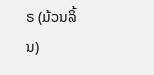ຣ (ມ້ວນລິ້ນ)